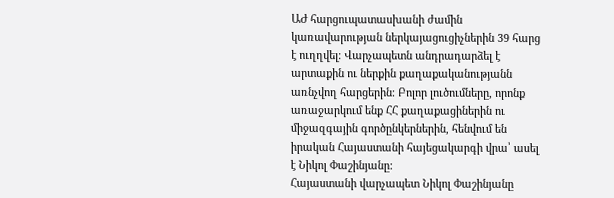ԱԺ հարցուպատասխանի ժամին կառավարության ներկայացուցիչներին 39 հարց է ուղղվել։ Վարչապետն անդրադարձել է արտաքին ու ներքին քաղաքականությանն առնչվող հարցերին։ Բոլոր լուծումները, որոնք առաջարկում ենք ՀՀ քաղաքացիներին ու միջազգային գործընկերներին, հենվում են իրական Հայաստանի հայեցակարգի վրա՝ ասել է Նիկոլ Փաշինյանը:
Հայաստանի վարչապետ Նիկոլ Փաշինյանը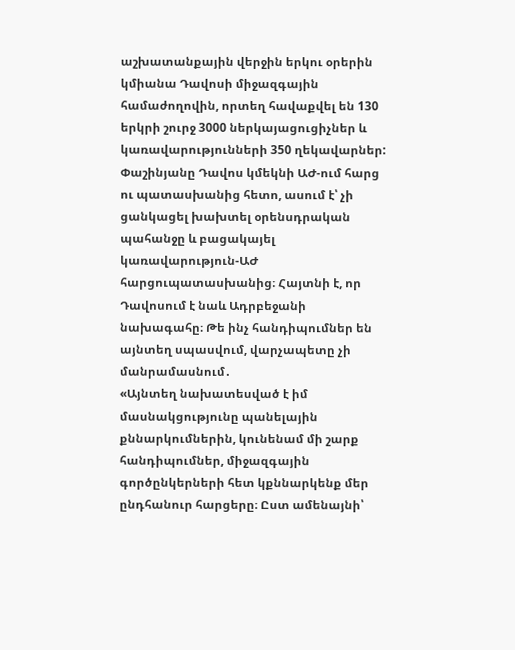աշխատանքային վերջին երկու օրերին կմիանա Դավոսի միջազգային համաժողովին, որտեղ հավաքվել են 130 երկրի շուրջ 3000 ներկայացուցիչներ և կառավարությունների 350 ղեկավարներ:
Փաշինյանը Դավոս կմեկնի ԱԺ-ում հարց ու պատասխանից հետո, ասում է՝ չի ցանկացել խախտել օրենսդրական պահանջը և բացակայել կառավարություն-ԱԺ հարցուպատասխանից։ Հայտնի է, որ Դավոսում է նաև Ադրբեջանի նախագահը։ Թե ինչ հանդիպումներ են այնտեղ սպասվում, վարչապետը չի մանրամասնում․
«Այնտեղ նախատեսված է իմ մասնակցությունը պանելային քննարկումներին, կունենամ մի շարք հանդիպումներ, միջազգային գործընկերների հետ կքննարկենք մեր ընդհանուր հարցերը։ Ըստ ամենայնի՝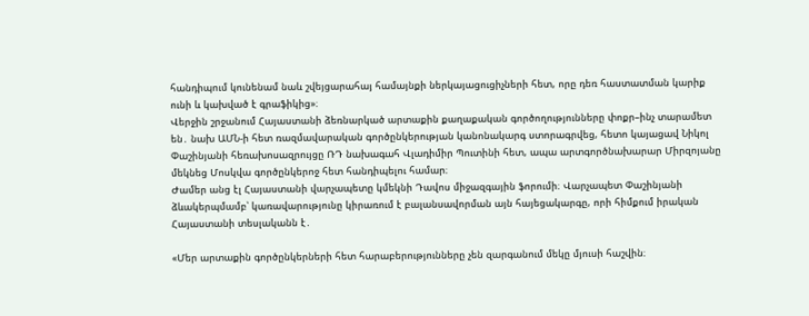հանդիպում կունենամ նաև շվեյցարահայ համայնքի ներկայացուցիչների հետ, որը դեռ հաստատման կարիք ունի և կախված է գրաֆիկից»։
Վերջին շրջանում Հայաստանի ձեռնարկած արտաքին քաղաքական գործողությունները փոքր–ինչ տարամետ են․ նախ ԱՄՆ-ի հետ ռազմավարական գործընկերության կանոնակարգ ստորագրվեց, հետո կայացավ Նիկոլ Փաշինյանի հեռախոսազրույցը ՌԴ նախագահ Վլադիմիր Պուտինի հետ, ապա արտգործնախարար Միրզոյանը մեկնեց Մոսկվա գործընկերոջ հետ հանդիպելու համար։
Ժամեր անց էլ Հայաստանի վարչապետը կմեկնի Դավոս միջազգային ֆորումի։ Վարչապետ Փաշինյանի ձևակերպմամբ՝ կառավարությունը կիրառում է բալանսավորման այն հայեցակարգը, որի հիմքում իրական Հայաստանի տեսլականն է․

«Մեր արտաքին գործընկերների հետ հարաբերությունները չեն զարգանում մեկը մյուսի հաշվին։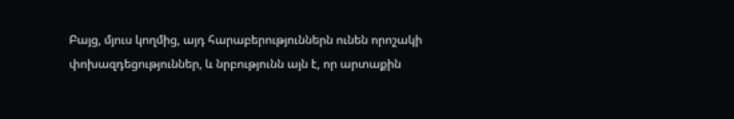Բայց, մյուս կողմից, այդ հարաբերություններն ունեն որոշակի փոխազդեցություններ, և նրբությունն այն է, որ արտաքին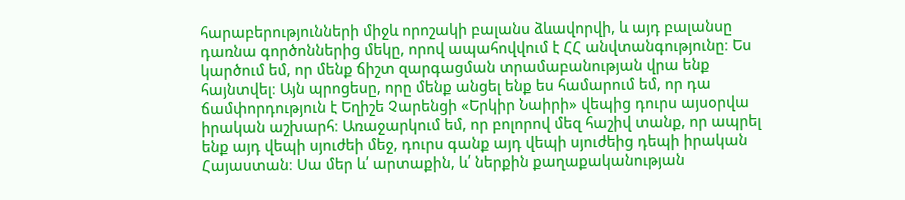հարաբերությունների միջև որոշակի բալանս ձևավորվի, և այդ բալանսը դառնա գործոններից մեկը, որով ապահովվում է ՀՀ անվտանգությունը։ Ես կարծում եմ, որ մենք ճիշտ զարգացման տրամաբանության վրա ենք հայնտվել։ Այն պրոցեսը, որը մենք անցել ենք ես համարում եմ, որ դա ճամփորդություն է Եղիշե Չարենցի «Երկիր Նաիրի» վեպից դուրս այսօրվա իրական աշխարհ։ Առաջարկում եմ, որ բոլորով մեզ հաշիվ տանք, որ ապրել ենք այդ վեպի սյուժեի մեջ, դուրս գանք այդ վեպի սյուժեից դեպի իրական Հայաստան։ Սա մեր և՛ արտաքին, և՛ ներքին քաղաքականության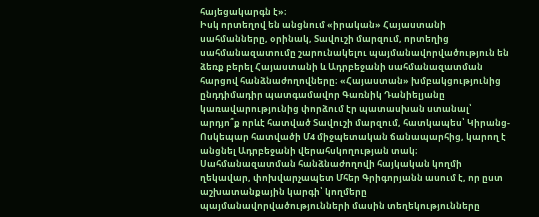հայեցակարգն է»։
Իսկ որտեղով են անցնում «իրական» Հայաստանի սահմանները, օրինակ, Տավուշի մարզում, որտեղից սահմանազատումը շարունակելու պայմանավորվածություն են ձեռք բերել Հայաստանի և Ադրբեջանի սահմանազատման հարցով հանձնաժողովները։ «Հայաստան» խմբակցությունից ընդդիմադիր պատգամավոր Գառնիկ Դանիելյանը կառավարությունից փորձում էր պատասխան ստանալ՝ արդյո՞ք որևէ հատված Տավուշի մարզում, հատկապես՝ Կիրանց-Ոսկեպար հատվածի Մ4 միջպետական ճանապարհից, կարող է անցնել Ադրբեջանի վերահսկողության տակ։
Սահմանազատման հանձնաժողովի հայկական կողմի ղեկավար, փոխվարչապետ Մհեր Գրիգորյանն ասում է, որ ըստ աշխատանքային կարգի՝ կողմերը պայմանավորվածությունների մասին տեղեկությունները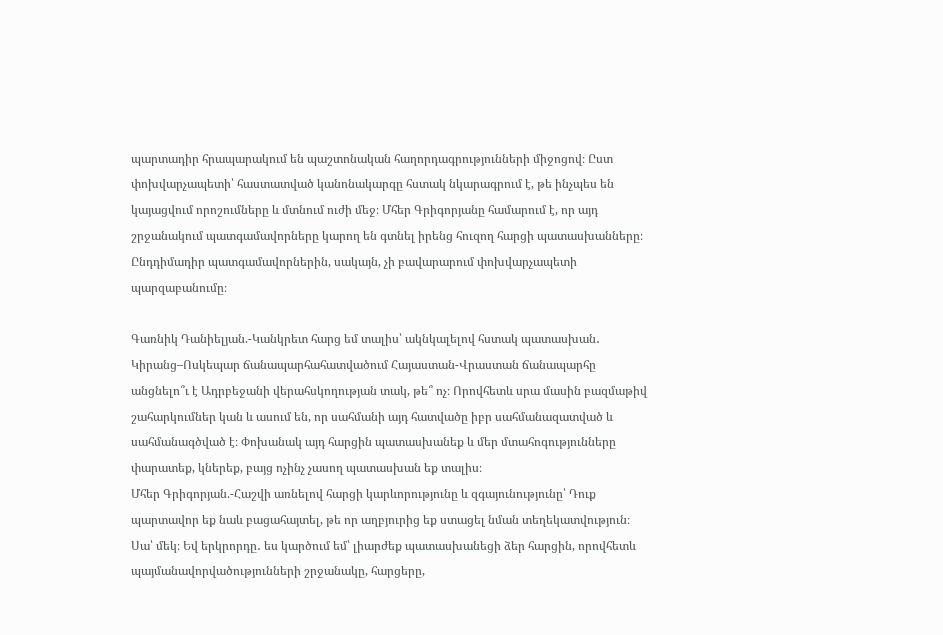պարտադիր հրապարակում են պաշտոնական հաղորդագրությունների միջոցով։ Ըստ փոխվարչապետի՝ հաստատված կանոնակարգը հստակ նկարագրում է, թե ինչպես են կայացվում որոշումները և մտնում ուժի մեջ։ Մհեր Գրիգորյանը համարում է, որ այդ շրջանակում պատգամավորները կարող են գտնել իրենց հուզող հարցի պատասխանները։ Ընդդիմադիր պատգամավորներին, սակայն, չի բավարարում փոխվարչապետի պարզաբանումը։

Գառնիկ Դանիելյան.-Կանկրետ հարց եմ տալիս՝ ակնկալելով հստակ պատասխան․ Կիրանց–Ոսկեպար ճանապարհահատվածում Հայաստան-Վրաստան ճանապարհը անցնելո՞ւ է Ադրբեջանի վերահսկողության տակ, թե՞ ոչ։ Որովհետև սրա մասին բազմաթիվ շահարկումներ կան և ասում են, որ սահմանի այդ հատվածը իբր սահմանազատված և սահմանագծված է։ Փոխանակ այդ հարցին պատասխանեք և մեր մտահոգությունները փարատեք, կներեք, բայց ոչինչ չասող պատասխան եք տալիս։
Մհեր Գրիգորյան.-Հաշվի առնելով հարցի կարևորությունը և զգայունությունը՝ Դուք պարտավոր եք նաև բացահայտել, թե որ աղբյուրից եք ստացել նման տեղեկատվություն։ Սա՝ մեկ։ Եվ երկրորդը․ ես կարծում եմ՝ լիարժեք պատասխանեցի ձեր հարցին, որովհետև պայմանավորվածությունների շրջանակը, հարցերը,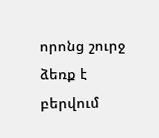որոնց շուրջ ձեռք է բերվում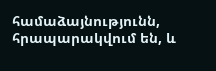համաձայնությունն, հրապարակվում են, և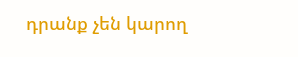դրանք չեն կարող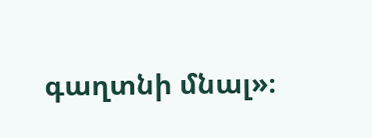գաղտնի մնալ»։